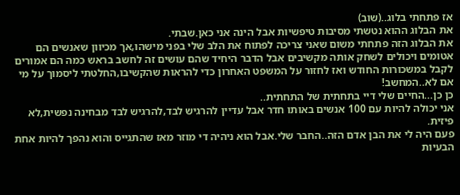אז פתחתי בלוג..(שוב)
את הבלוג ההוא נטשתי מסיבות טיפשיות אבל הינה אני כאן.שבתי.
את הבלוג הזה פתחתי משום שאני צריכה לפתוח את הלב שלי בפני מישהו,אך מכיוון שאנשים הם אטומים ויכולים לשחק אותה מקשיבים אבל הדבר היחיד שהם עושים זה לחשב בראש כמה הם אמורים לקבל במשכורות החודש ואז לחזור על המשפט האחרון כדי להראות שהקשיבו,החלטתי ליסמוך על מי אם לא..המחשב!
כן כן...החיים שלי דיי בתחתית של התחתית..
אני יכולה להיות עם 100 אנשים באותו חדר אבל עדיין להרגיש לבד,להרגיש לבד מבחינה נפשית,לא פיזית.
פעם היה לי את הבן אדם הזה..החבר שלי.אבל הוא ניהיה די מוזר מאז שהתגייס והוא נהפך להיות אחת הבעיות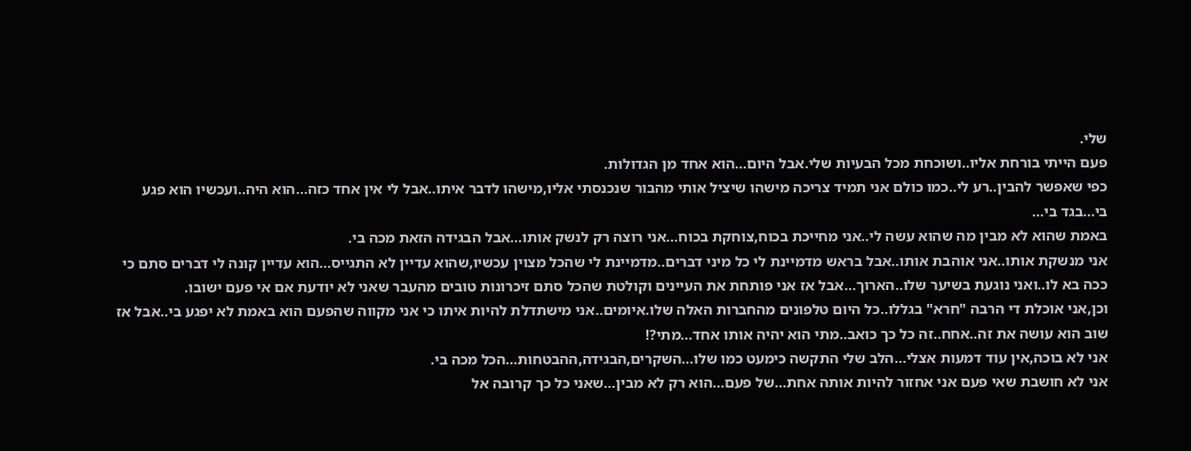שלי.
פעם הייתי בורחת אליו..ושוכחת מכל הבעיות שלי.אבל היום...הוא אחד מן הגדולות.
כפי שאפשר להבין..רע לי..כמו כולם אני תמיד צריכה מישהו שיציל אותי מהבור שנכנסתי אליו,מישהו לדבר איתו..אבל לי אין אחד כזה...הוא היה..ועכשיו הוא פגע בי...בגד בי...
באמת שהוא לא מבין מה שהוא עשה לי..אני מחייכת בכוח,צוחקת בכוח...אני רוצה רק לנשק אותו...אבל הבגידה הזאת מכה בי.
אני מנשקת אותו..אני אוהבת אותו..אבל בראש מדמיינת לי כל מיני דברים..מדמיינת לי שהכל מצוין עכשיו,שהוא עדיין לא התגייס...הוא עדיין קונה לי דברים סתם כי ככה בא לו..ואני נוגעת בשיער שלו..הארוך...אבל אז אני פותחת את העיינים וקולטת שהכל סתם זיכרונות טובים מהעבר שאני לא יודעת אם אי פעם ישובו.
וכן,אני אוכלת די הרבה "חרא" בגללו..כל היום טלפונים מהחברות האלה שלו.איומים..אני מישתדלת להיות איתו כי אני מקווה שהפעם הוא באמת לא יפגע בי..אבל אז שוב הוא עושה את זה..אחח..זה כל כך כואב..מתי הוא יהיה אותו אחד...מתי?!
אני לא בוכה,אין עוד דמעות אצלי...הלב שלי התקשה כימעט כמו שלו...השקרים,הבגידה,ההבטחות...הכל מכה בי.
אני לא חושבת שאי פעם אני אחזור להיות אותה אחת...של פעם...הוא רק לא מבין...שאני כל כך קרובה אל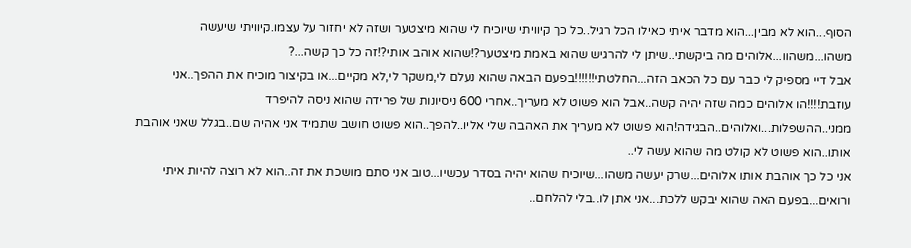הסוף...הוא לא מבין...הוא מדבר איתי כאילו הכל רגיל..כל כך קיוויתי שיוכיח לי שהוא מיצטער ושזה לא יחזור על עצמו.קיוויתי שיעשה משהו...משהוו...אלוהים מה ביקשתי..שיתן לי להרגיש שהוא באמת מיצטער?!שהוא אוהב אותי?!זה כל כך קשה...?
אבל דיי מספיק לי כבר עם כל הכאב הזה...החלטתי!!!!!!בפעם הבאה שהוא נעלם לי,משקר לי,לא מקיים...או בקיצור מוכיח את ההפך..אני עוזבת!!!!הו אלוהים כמה שזה יהיה קשה..אבל הוא פשוט לא מעריך..אחרי 600 ניסיונות של פרידה שהוא ניסה להיפרד ממני..ההשפלות...ואלוהים..הבגידה!הוא פשוט לא מעריך את האהבה שלי אליו..להפך..הוא פשוט חושב שתמיד אני אהיה שם..בגלל שאני אוהבת אותו..הוא פשוט לא קולט מה שהוא עשה לי..
אני כל כך אוהבת אותו אלוהים...שרק יעשה משהו...שיוכיח שהוא יהיה בסדר עכשיו...טוב אני סתם מושכת את זה..הוא לא רוצה להיות איתי ורואים...בפעם האה שהוא יבקש ללכת...אני אתן לו..בלי להלחם..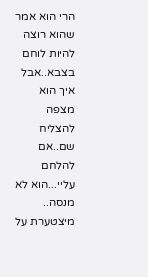הרי הוא אמר שהוא רוצה להיות לוחם בצבא..אבל איך הוא מצפה להצליח שם..אם להלחם עליי...הוא לא מנסה..
מיצטערת על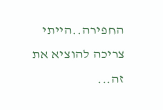החפירה..הייתי צריכה להוציא את זה...